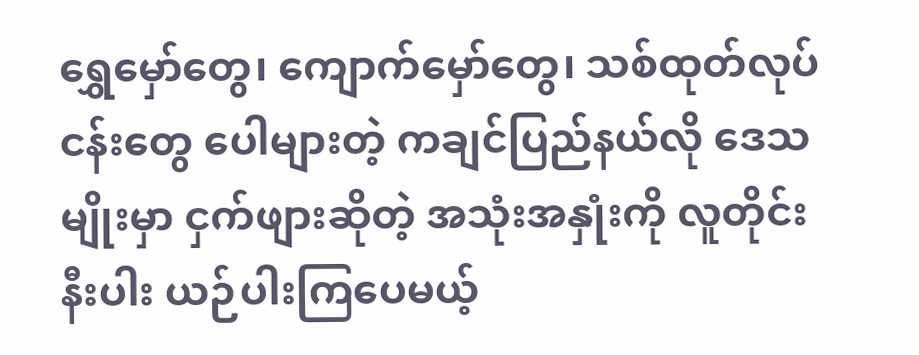ရွှေမှော်တွေ၊ ကျောက်မှော်တွေ၊ သစ်ထုတ်လုပ်ငန်းတွေ ပေါများတဲ့ ကချင်ပြည်နယ်လို ဒေသမျိုးမှာ ငှက်ဖျားဆိုတဲ့ အသုံးအနှုံးကို လူတိုင်းနီးပါး ယဉ်ပါးကြပေမယ့်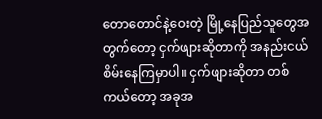တောတောင်နဲ့ဝေးတဲ့ မြို့နေပြည်သူတွေအတွက်တော့ ငှက်ဖျားဆိုတာကို အနည်းငယ်စိမ်းနေကြမှာပါ။ ငှက်ဖျားဆိုတာ တစ်ကယ်တော့ အခုအ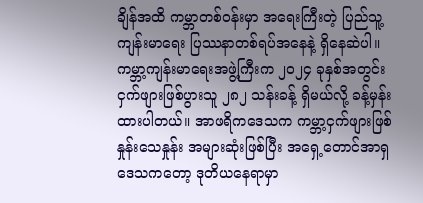ချိန်အထိ ကမ္ဘာတစ်ဝန်းမှာ အရေးကြီးတဲ့ ပြည်သူ့ကျန်းမာရေး ပြဿနာတစ်ရပ်အနေနဲ့ ရှိနေဆဲပါ။ ကမ္ဘာ့ကျန်းမာရေးအဖွဲ့ကြီးက ၂၀၂၄ ခုနှစ်အတွင်း ငှက်ဖျားဖြစ်ပွားသူ ၂၈၂ သန်းခန့် ရှိမယ်လို့ ခန့်မှန်းထားပါတယ်။ အာဖရိကဒေသက ကမ္ဘာ့ငှက်ဖျားဖြစ်နှုန်းသေနှုန်း အများဆုံးဖြစ်ပြီး အရှေ့တောင်အာရှဒေသကတော့ ဒုတိယနေရာမှာ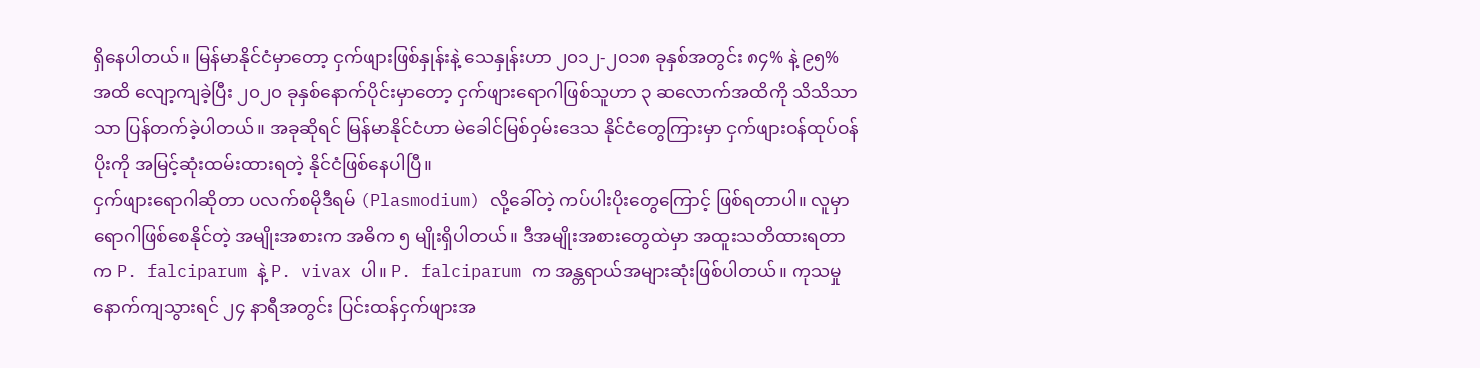ရှိနေပါတယ်။ မြန်မာနိုင်ငံမှာတော့ ငှက်ဖျားဖြစ်နှုန်းနဲ့ သေနှုန်းဟာ ၂၀၁၂-၂၀၁၈ ခုနှစ်အတွင်း ၈၄% နဲ့ ၉၅% အထိ လျော့ကျခဲ့ပြီး ၂၀၂၀ ခုနှစ်နောက်ပိုင်းမှာတော့ ငှက်ဖျားရောဂါဖြစ်သူဟာ ၃ ဆလောက်အထိကို သိသိသာသာ ပြန်တက်ခဲ့ပါတယ်။ အခုဆိုရင် မြန်မာနိုင်ငံဟာ မဲခေါင်မြစ်ဝှမ်းဒေသ နိုင်ငံတွေကြားမှာ ငှက်ဖျားဝန်ထုပ်ဝန်ပိုးကို အမြင့်ဆုံးထမ်းထားရတဲ့ နိုင်ငံဖြစ်နေပါပြီ။
ငှက်ဖျားရောဂါဆိုတာ ပလက်စမိုဒီရမ် (Plasmodium) လို့ခေါ်တဲ့ ကပ်ပါးပိုးတွေကြောင့် ဖြစ်ရတာပါ။ လူမှာ ရောဂါဖြစ်စေနိုင်တဲ့ အမျိုးအစားက အဓိက ၅ မျိုးရှိပါတယ်။ ဒီအမျိုးအစားတွေထဲမှာ အထူးသတိထားရတာက P. falciparum နဲ့ P. vivax ပါ။ P. falciparum က အန္တရာယ်အများဆုံးဖြစ်ပါတယ်။ ကုသမှုနောက်ကျသွားရင် ၂၄ နာရီအတွင်း ပြင်းထန်ငှက်ဖျားအ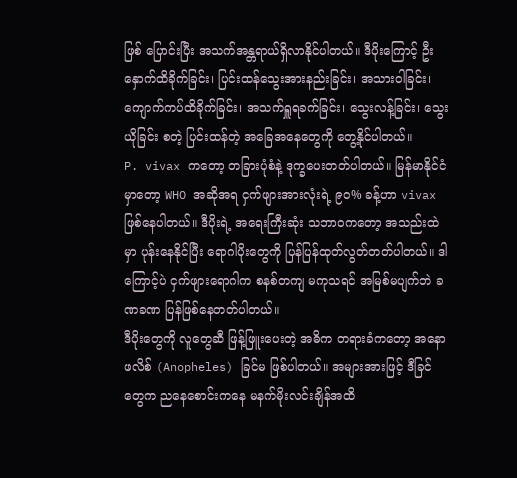ဖြစ် ပြောင်းပြီး အသက်အန္တရာယ်ရှိလာနိုင်ပါတယ်။ ဒီပိုးကြောင့် ဦးနှောက်ထိခိုက်ခြင်း၊ ပြင်းထန်သွေးအားနည်းခြင်း၊ အသားဝါခြင်း၊ ကျောက်ကပ်ထိခိုက်ခြင်း၊ အသက်ရှူရခက်ခြင်း၊ သွေးလန့်ခြင်း၊ သွေးယိုခြင်း စတဲ့ ပြင်းထန်တဲ့ အခြေအနေတွေကို တွေ့နိုင်ပါတယ်။
P. vivax ကတော့ တခြားပုံစံနဲ့ ဒုက္ခပေးတတ်ပါတယ်။ မြန်မာနိုင်ငံမှာတော့ WHO အဆိုအရ ငှက်ဖျားအားလုံးရဲ့ ၉၀% ခန့်ဟာ vivax ဖြစ်နေပါတယ်။ ဒီပိုးရဲ့ အရေးကြီးဆုံး သဘာဝကတော့ အသည်းထဲမှာ ပုန်းနေနိုင်ပြီး ရောဂါပိုးတွေကို ပြန်ပြန်ထုတ်လွတ်တတ်ပါတယ်။ ဒါကြောင့်ပဲ ငှက်ဖျားရောဂါက စနစ်တကျ မကုသရင် အမြစ်မပျက်ဘဲ ခဏခဏ ပြန်ဖြစ်နေတတ်ပါတယ်။
ဒီပိုးတွေကို လူတွေဆီ ဖြန့်ဖြူးပေးတဲ့ အဓိက တရားခံကတော့ အနောဖလိစ် (Anopheles) ခြင်မ ဖြစ်ပါတယ်။ အများအားဖြင့် ဒီခြင်တွေက ညနေစောင်းကနေ မနက်မိုးလင်းချိန်အထိ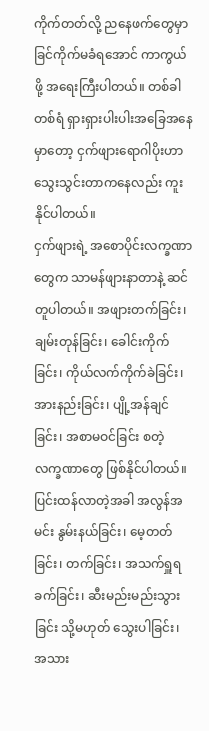ကိုက်တတ်လို့ ညနေဖက်တွေမှာ ခြင်ကိုက်မခံရအောင် ကာကွယ်ဖို့ အရေးကြီးပါတယ်။ တစ်ခါတစ်ရံ ရှားရှားပါးပါးအခြေအနေမှာတော့ ငှက်ဖျားရောဂါပိုးဟာ သွေးသွင်းတာကနေလည်း ကူးနိုင်ပါတယ်။
ငှက်ဖျားရဲ့ အစောပိုင်းလက္ခဏာတွေက သာမန်ဖျားနာတာနဲ့ ဆင်တူပါတယ်။ အဖျားတက်ခြင်း၊ ချမ်းတုန်ခြင်း၊ ခေါင်းကိုက်ခြင်း၊ ကိုယ်လက်ကိုက်ခဲခြင်း၊ အားနည်းခြင်း၊ ပျို့အန်ချင်ခြင်း၊ အစာမဝင်ခြင်း စတဲ့ လက္ခဏာတွေ ဖြစ်နိုင်ပါတယ်။ ပြင်းထန်လာတဲ့အခါ အလွန်အမင်း နွမ်းနယ်ခြင်း၊ မေ့တတ်ခြင်း၊ တက်ခြင်း၊ အသက်ရှူရခက်ခြင်း၊ ဆီးမည်းမည်းသွားခြင်း သို့မဟုတ် သွေးပါခြင်း၊ အသား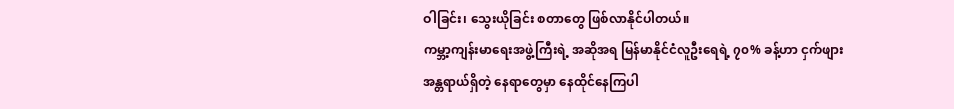ဝါခြင်း၊ သွေးယိုခြင်း စတာတွေ ဖြစ်လာနိုင်ပါတယ်။
ကမ္ဘာ့ကျန်းမာရေးအဖွဲ့ကြီးရဲ့ အဆိုအရ မြန်မာနိုင်ငံလူဦးရေရဲ့ ၇၀% ခန့်ဟာ ငှက်ဖျားအန္တရာယ်ရှိတဲ့ နေရာတွေမှာ နေထိုင်နေကြပါ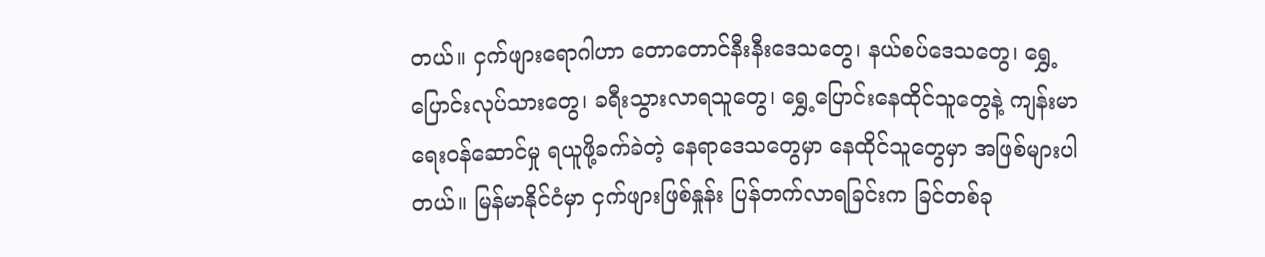တယ်။ ငှက်ဖျားရောဂါဟာ တောတောင်နီးနီးဒေသတွေ၊ နယ်စပ်ဒေသတွေ၊ ရွှေ့ပြောင်းလုပ်သားတွေ၊ ခရီးသွားလာရသူတွေ၊ ရွှေ့ပြောင်းနေထိုင်သူတွေနဲ့ ကျန်းမာရေးဝန်ဆောင်မှု ရယူဖို့ခက်ခဲတဲ့ နေရာဒေသတွေမှာ နေထိုင်သူတွေမှာ အဖြစ်များပါတယ်။ မြန်မာနိုင်ငံမှာ ငှက်ဖျားဖြစ်နှုန်း ပြန်တက်လာရခြင်းက ခြင်တစ်ခု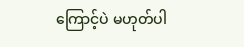ကြောင့်ပဲ မဟုတ်ပါ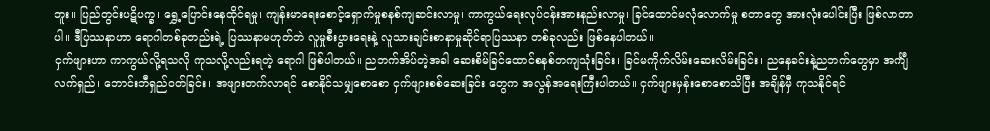ဘူး။ ပြည်တွင်းပဋိပက္ခ၊ ရွှေ့ပြောင်းနေထိုင်ရမှု၊ ကျန်းမာရေးစောင့်ရှောက်မှုစနစ်ကျဆင်းလာမှု၊ ကာကွယ်ရေးလုပ်ငန်းအားနည်းလာမှု၊ ခြင်ထောင်မလုံလောက်မှု စတာတွေ အားလုံးပေါင်းပြီး ဖြစ်လာတာပါ။ ဒီပြဿနာဟာ ရောဂါတစ်ခုတည်းရဲ့ ပြဿနာမဟုတ်ဘဲ လူမှုစီးပွားရေးနဲ့ လူသားချင်းစာနာမှုဆိုင်ရာပြဿနာ တစ်ခုလည်း ဖြစ်နေပါတယ်။
ငှက်ဖျားဟာ ကာကွယ်လို့ရသလို ကုသလို့လည်းရတဲ့ ရောဂါ ဖြစ်ပါတယ်။ ညဘက်အိပ်တဲ့အခါ ဆေးစိမ်ခြင်ထောင်စနစ်တကျသုံးခြင်း၊ ခြင်မကိုက်လိမ်းဆေးလိမ်းခြင်း၊ ညနေခင်းနဲ့ညဘက်တွေမှာ အင်္ကျီလက်ရှည်၊ ဘောင်းဘီရှည်ဝတ်ခြင်း၊ အဖျားတက်လာရင် စောနိုင်သမျှစောစော ငှက်ဖျားစစ်ဆေးခြင်း တွေက အလွန်အရေးကြီးပါတယ်။ ငှက်ဖျားမှန်းစောစောသိပြီး အချိန်မှီ ကုသနိုင်ရင်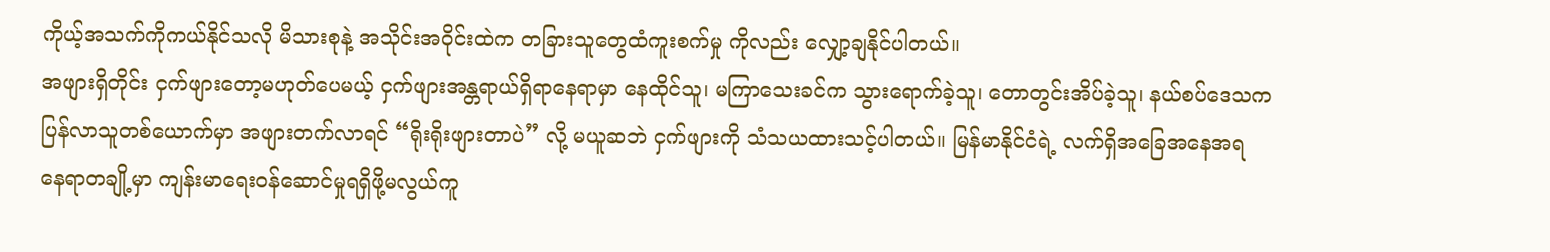ကိုယ့်အသက်ကိုကယ်နိုင်သလို မိသားစုနဲ့ အသိုင်းအဝိုင်းထဲက တခြားသူတွေထံကူးစက်မှု ကိုလည်း လျှော့ချနိုင်ပါတယ်။
အဖျားရှိတိုင်း ငှက်ဖျားတော့မဟုတ်ပေမယ့် ငှက်ဖျားအန္တရာယ်ရှိရာနေရာမှာ နေထိုင်သူ၊ မကြာသေးခင်က သွားရောက်ခဲ့သူ၊ တောတွင်းအိပ်ခဲ့သူ၊ နယ်စပ်ဒေသက ပြန်လာသူတစ်ယောက်မှာ အဖျားတက်လာရင် “ရိုးရိုးဖျားတာပဲ” လို့ မယူဆဘဲ ငှက်ဖျားကို သံသယထားသင့်ပါတယ်။ မြန်မာနိုင်ငံရဲ့ လက်ရှိအခြေအနေအရ နေရာတချို့မှာ ကျန်းမာရေးဝန်ဆောင်မှုရရှိဖို့မလွယ်ကူ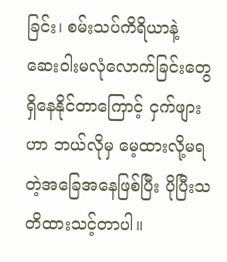ခြင်း၊ စမ်းသပ်ကိရိယာနဲ့ ဆေးဝါးမလုံလောက်ခြင်းတွေ ရှိနေနိုင်တာကြောင့် ငှက်ဖျားဟာ ဘယ်လိုမှ မေ့ထားလို့မရတဲ့အခြေအနေဖြစ်ပြီး ပိုပြီးသတိထားသင့်တာပါ။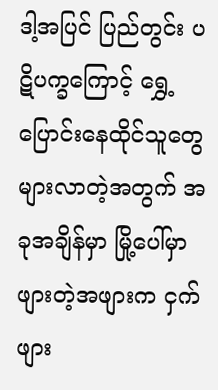ဒါ့အပြင် ပြည်တွင်း ပဋိပက္ခကြောင့် ရွှေ့ပြောင်းနေထိုင်သူတွေ များလာတဲ့အတွက် အခုအချိန်မှာ မြို့ပေါ်မှာဖျားတဲ့အဖျားက ငှက်ဖျား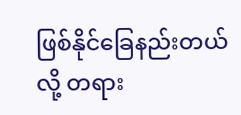ဖြစ်နိုင်ခြေနည်းတယ်လို့ တရား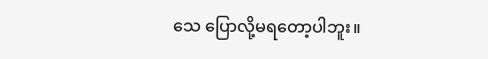သေ ပြောလို့မရတော့ပါဘူး။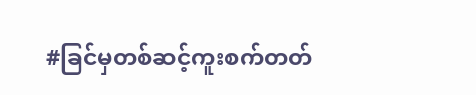#ခြင်မှတစ်ဆင့်ကူးစက်တတ်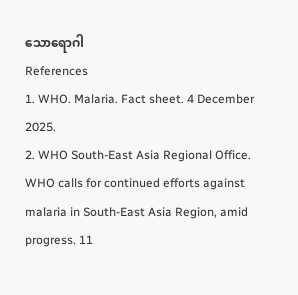သောရောဂါ
References
1. WHO. Malaria. Fact sheet. 4 December 2025.
2. WHO South-East Asia Regional Office. WHO calls for continued efforts against malaria in South-East Asia Region, amid progress. 11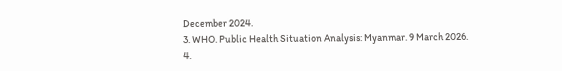December 2024.
3. WHO. Public Health Situation Analysis: Myanmar. 9 March 2026.
4.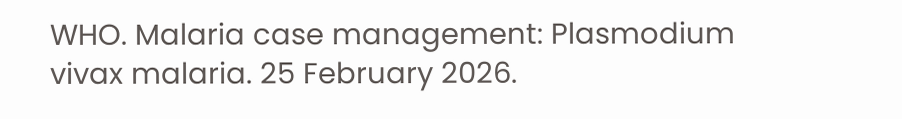WHO. Malaria case management: Plasmodium vivax malaria. 25 February 2026.